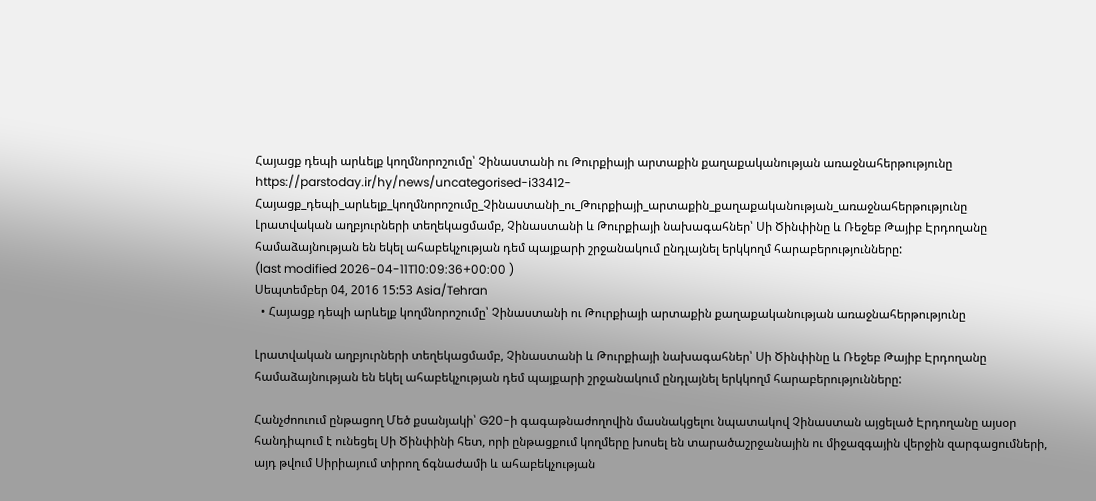Հայացք դեպի արևելք կողմնորոշումը՝ Չինաստանի ու Թուրքիայի արտաքին քաղաքականության առաջնահերթությունը
https://parstoday.ir/hy/news/uncategorised-i33412-Հայացք_դեպի_արևելք_կողմնորոշումը_Չինաստանի_ու_Թուրքիայի_արտաքին_քաղաքականության_առաջնահերթությունը
Լրատվական աղբյուրների տեղեկացմամբ, Չինաստանի և Թուրքիայի նախագահներ՝ Սի Ծինփինը և Ռեջեբ Թայիբ Էրդողանը համաձայնության են եկել ահաբեկչության դեմ պայքարի շրջանակում ընդլայնել երկկողմ հարաբերությունները:
(last modified 2026-04-11T10:09:36+00:00 )
Սեպտեմբեր 04, 2016 15:53 Asia/Tehran
  • Հայացք դեպի արևելք կողմնորոշումը՝ Չինաստանի ու Թուրքիայի արտաքին քաղաքականության առաջնահերթությունը

Լրատվական աղբյուրների տեղեկացմամբ, Չինաստանի և Թուրքիայի նախագահներ՝ Սի Ծինփինը և Ռեջեբ Թայիբ Էրդողանը համաձայնության են եկել ահաբեկչության դեմ պայքարի շրջանակում ընդլայնել երկկողմ հարաբերությունները:

Հանչժոուում ընթացող Մեծ քսանյակի՝ G20-ի գագաթնաժողովին մասնակցելու նպատակով Չինաստան այցելած Էրդողանը այսօր հանդիպում է ունեցել Սի Ծինփինի հետ, որի ընթացքում կողմերը խոսել են տարածաշրջանային ու միջազգային վերջին զարգացումների, այդ թվում Սիրիայում տիրող ճգնաժամի և ահաբեկչության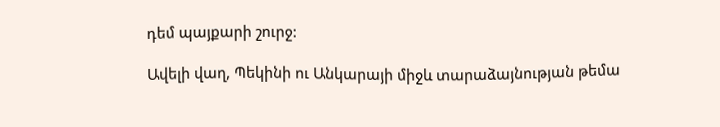դեմ պայքարի շուրջ:

Ավելի վաղ, Պեկինի ու Անկարայի միջև տարաձայնության թեմա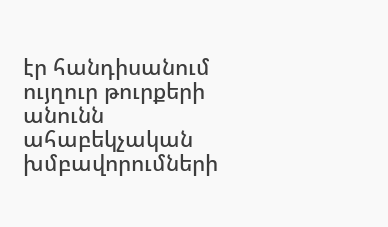էր հանդիսանում ույղուր թուրքերի անունն ահաբեկչական խմբավորումների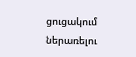ցուցակում ներառելու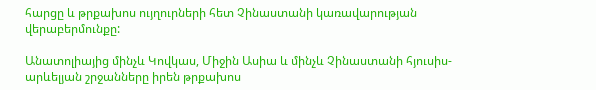հարցը և թրքախոս ույղուրների հետ Չինաստանի կառավարության վերաբերմունքը:

Անատոլիայից մինչև Կովկաս, Միջին Ասիա և մինչև Չինաստանի հյուսիս-արևելյան շրջանները իրեն թրքախոս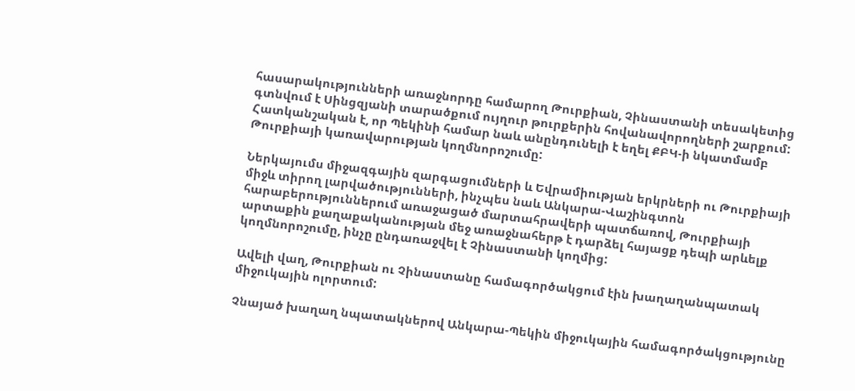հասարակությունների առաջնորդը համարող Թուրքիան, Չինաստանի տեսակետից գտնվում է Սինցզյանի տարածքում ույղուր թուրքերին հովանավորողների շարքում: Հատկանշական է, որ Պեկինի համար նաև անընդունելի է եղել ՔԲԿ-ի նկատմամբ Թուրքիայի կառավարության կողմնորոշումը:

Ներկայումս միջազգային զարգացումների և Եվրամիության երկրների ու Թուրքիայի միջև տիրող լարվածությունների, ինչպես նաև Անկարա-Վաշինգտոն հարաբերություններում առաջացած մարտահրավերի պատճառով, Թուրքիայի արտաքին քաղաքականության մեջ առաջնահերթ է դարձել հայացք դեպի արևելք կողմնորոշումը, ինչը ընդառաջվել է Չինաստանի կողմից:

Ավելի վաղ, Թուրքիան ու Չինաստանը համագործակցում էին խաղաղանպատակ միջուկային ոլորտում:

Չնայած խաղաղ նպատակներով Անկարա-Պեկին միջուկային համագործակցությունը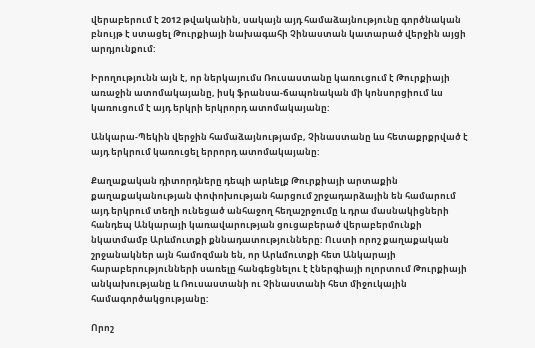վերաբերում է 2012 թվականին, սակայն այդ համաձայնությունը գործնական բնույթ է ստացել Թուրքիայի նախագահի Չինաստան կատարած վերջին այցի արդյունքում:

Իրողությունն այն է, որ ներկայումս Ռուսաստանը կառուցում է Թուրքիայի առաջին ատոմակայանը, իսկ ֆրանսա-ճապոնական մի կոնսորցիում ևս կառուցում է այդ երկրի երկրորդ ատոմակայանը:

Անկարա-Պեկին վերջին համաձայնությամբ, Չինաստանը ևս հետաքրքրված է այդ երկրում կառուցել երրորդ ատոմակայանը:

Քաղաքական դիտորդները դեպի արևելք Թուրքիայի արտաքին քաղաքականության փոփոխության հարցում շրջադարձային են համարում այդ երկրում տեղի ունեցած անհաջող հեղաշրջումը և դրա մասնակիցների հանդեպ Անկարայի կառավարության ցուցաբերած վերաբերմունքի նկատմամբ Արևմուտքի քննադատությունները: Ուստի որոշ քաղաքական շրջանակներ այն համոզման են, որ Արևմուտքի հետ Անկարայի հարաբերությունների սառելը հանգեցնելու է էներգիայի ոլորտում Թուրքիայի անկախությանը և Ռուսաստանի ու Չինաստանի հետ միջուկային համագործակցությանը:

Որոշ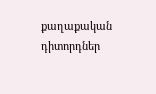քաղաքական դիտորդներ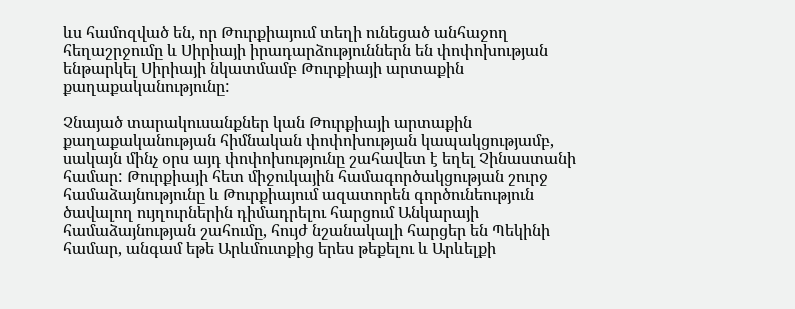ևս համոզված են, որ Թուրքիայում տեղի ունեցած անհաջող հեղաշրջումը և Սիրիայի իրադարձություններն են փոփոխության ենթարկել Սիրիայի նկատմամբ Թուրքիայի արտաքին քաղաքականությունը:

Չնայած տարակուսանքներ կան Թուրքիայի արտաքին քաղաքականության հիմնական փոփոխության կապակցությամբ, սակայն մինչ օրս այդ փոփոխությունը շահավետ է եղել Չինաստանի համար: Թուրքիայի հետ միջուկային համագործակցության շուրջ համաձայնությունը և Թուրքիայում ազատորեն գործունեություն ծավալող ույղուրներին դիմադրելու հարցում Անկարայի համաձայնության շահումը, հույժ նշանակալի հարցեր են Պեկինի համար, անգամ եթե Արևմուտքից երես թեքելու և Արևելքի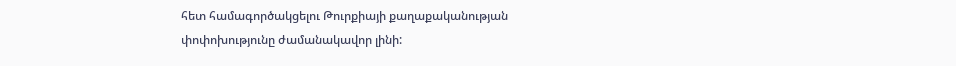հետ համագործակցելու Թուրքիայի քաղաքականության փոփոխությունը ժամանակավոր լինի: